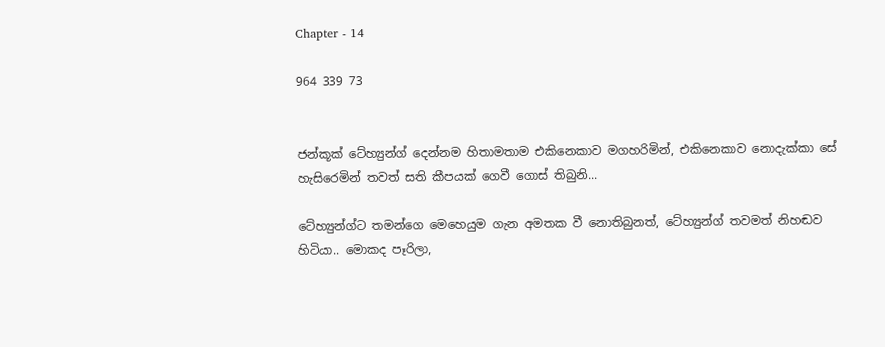Chapter - 14

964 339 73


ජන්කූක් ටේහ්‍යුන්ග් දෙන්නම හිතාමතාම එකිනෙකාව මගහරිමින්, එකිනෙකාව නොදැක්කා සේ හැසිරෙමින් තවත් සති කීපයක් ගෙවී ගොස් තිබුනි...

ටේහ්‍යුන්ග්ට තමන්ගෙ මෙහෙයුම ගැන අමතක වී නොතිබුනත්, ටේහ්‍යුන්ග් තවමත් නිහඬව හිටියා.. මොකද පෑරිලා,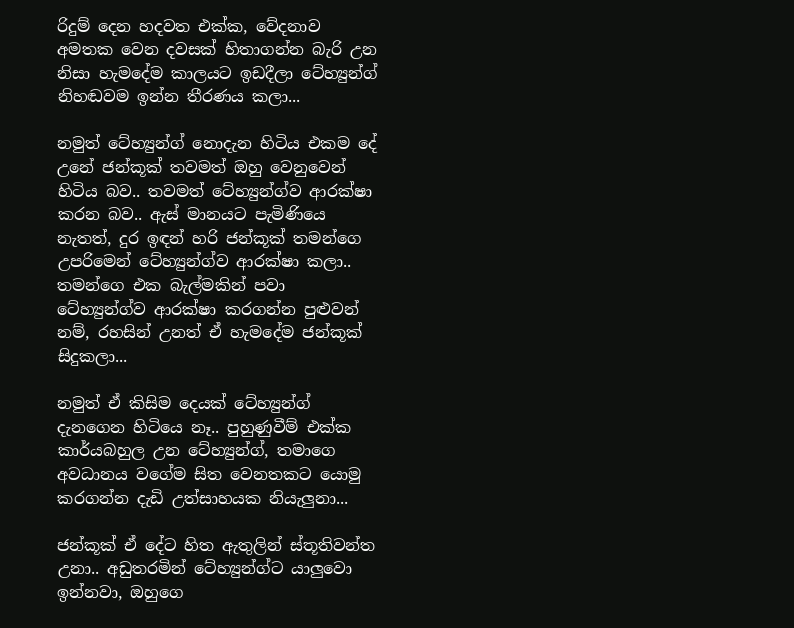රිදුම් දෙන හදවත එක්ක, වේදනාව අමතක වෙන දවසක් හිතාගන්න බැරි උන නිසා හැමදේම කාලයට ඉඩදීලා ටේහ්‍යුන්ග් නිහඬවම ඉන්න තීරණය කලා...

නමුත් ටේහ්‍යුන්ග් නොදැන හිටිය එකම දේ උනේ ජන්කූක් තවමත් ඔහු වෙනුවෙන් හිටිය බව.. තවමත් ටේහ්‍යුන්ග්ව ආරක්ෂා කරන බව.. ඇස් මානයට පැමිණියෙ නැතත්, දුර ඉඳන් හරි ජන්කූක් තමන්ගෙ උපරිමෙන් ටේහ්‍යුන්ග්ව ආරක්ෂා කලා..
තමන්ගෙ එක බැල්මකින් පවා ටේහ්‍යුන්ග්ව ආරක්ෂා කරගන්න පුළුවන් නම්, රහසින් උනත් ඒ හැමදේම ජන්කූක් සිදුකලා...

නමුත් ඒ කිසිම දෙයක් ටේහ්‍යුන්ග් දැනගෙන හිටියෙ නෑ.. පුහුණුවීම් එක්ක කාර්යබහුල උන ටේහ්‍යුන්ග්, තමාගෙ අවධානය වගේම සිත වෙනතකට යොමු කරගන්න දැඩි උත්සාහයක නියැලුනා...

ජන්කූක් ඒ දේට හිත ඇතුලින් ස්තූතිවන්ත උනා.. අඩුතරමින් ටේහ්‍යුන්ග්ට යාලුවො ඉන්නවා, ඔහුගෙ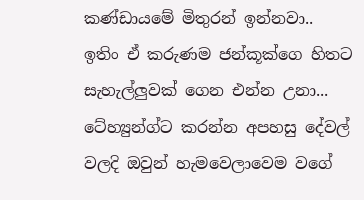කණ්ඩායමේ මිතුරන් ඉන්නවා.. ඉතිං ඒ කරුණම ජන්කූක්ගෙ හිතට සැහැල්ලුවක් ගෙන එන්න උනා...
ටේහ්‍යුන්ග්ට කරන්න අපහසු දේවල් වලදි ඔවුන් හැමවෙලාවෙම වගේ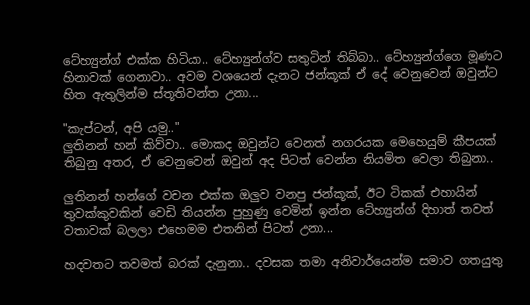ටේහ්‍යුන්ග් එක්ක හිටියා.. ටේහ්‍යුන්ග්ව සතුටින් තිබ්බා.. ටේහ්‍යුන්ග්ගෙ මූණට හිනාවක් ගෙනාවා.. අවම වශයෙන් දැනට ජන්කූක් ඒ දේ වෙනුවෙන් ඔවුන්ට හිත ඇතුලින්ම ස්තූතිවන්ත උනා...

"කැප්ටන්, අපි යමු.."
ලුතිනන් හන් කිව්වා.. මොකද ඔවුන්ට වෙනත් නගරයක මෙහෙයුම් කීපයක් තිබුනු අතර, ඒ වෙනුවෙන් ඔවුන් අද පිටත් වෙන්න නියමිත වෙලා තිබුනා..

ලුතිනන් හන්ගේ වචන එක්ක ඔලුව වනපු ජන්කූක්, ඊට ටිකක් එහායින් තුවක්කුවකින් වෙඩි තියන්න පුහුණු වෙමින් ඉන්න ටේහ්‍යුන්ග් දිහාත් තවත් වතාවක් බලලා එහෙමම එතනින් පිටත් උනා...

හදවතට තවමත් බරක් දැනුනා.. දවසක තමා අනිවාර්යෙන්ම සමාව ගතයුතු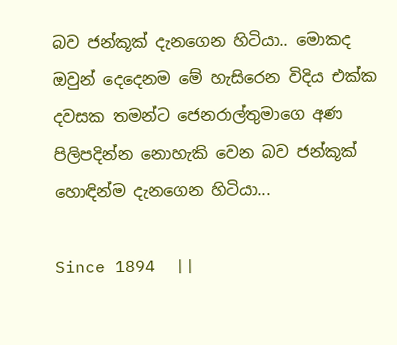බව ජන්කූක් දැනගෙන හිටියා.. මොකද ඔවුන් දෙදෙනම මේ හැසිරෙන විදිය එක්ක දවසක තමන්ට ජෙනරාල්තුමාගෙ අණ පිලිපදින්න නොහැකි වෙන බව ජන්කූක් හොඳින්ම දැනගෙන හිටියා...

Since 1894  ||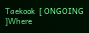Taekook  [ ONGOING ]Where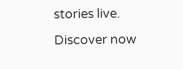stories live. Discover now